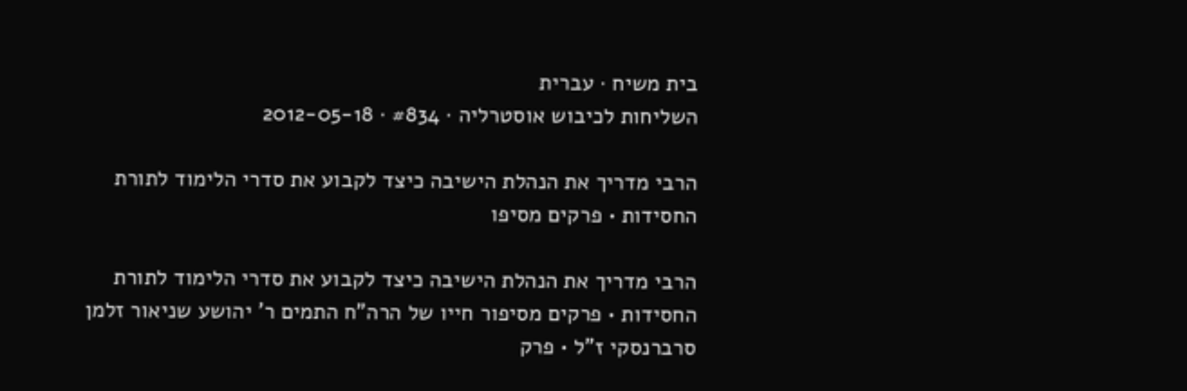בית משיח · עברית
השליחות לכיבוש אוסטרליה · #834 · 2012-05-18

הרבי מדריך את הנהלת הישיבה כיצד לקבוע את סדרי הלימוד לתורת החסידות • פרקים מסיפו

הרבי מדריך את הנהלת הישיבה כיצד לקבוע את סדרי הלימוד לתורת החסידות • פרקים מסיפור חייו של הרה”ח התמים ר’ יהושע שניאור זלמן סרברנסקי ז”ל • פרק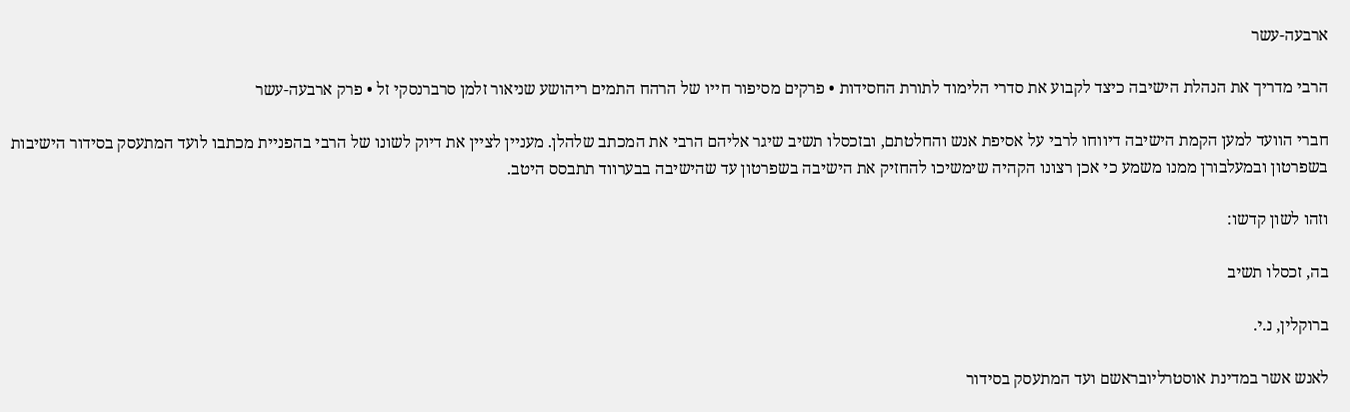ארבעה-עשר

הרבי מדריך את הנהלת הישיבה כיצד לקבוע את סדרי הלימוד לתורת החסידות • פרקים מסיפור חייו של הרהח התמים ריהושע שניאור זלמן סרברנסקי זל • פרק ארבעה-עשר

חברי הוועד למען הקמת הישיבה דיווחו לרבי על אסיפת אנש והחלטתם, ובזכסלו תשיב שיגר אליהם הרבי את המכתב שלהלן. מעניין לציין את דיוק לשונו של הרבי בהפניית מכתבו לועד המתעסק בסידור הישיבות בשפרטון ובמעלבורן ממנו משמע כי אכן רצונו הקהיה שימשיכו להחזיק את הישיבה בשפרטון עד שהישיבה בבערווד תתבסס היטב.

וזהו לשון קדשו:

בה, זכסלו תשיב

ברוקלין, נ.י.

לאנש אשר במדינת אוסטרליובראשם ועד המתעסק בסידור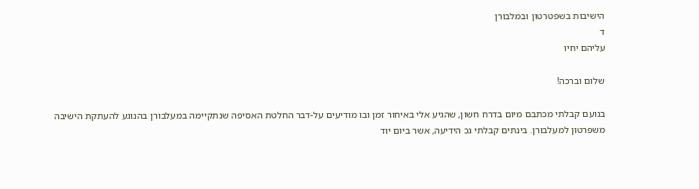הישיבות בשפטרטון ובמלבורן
ד
עליהם יחיו

שלום וברכה!

בנועם קבלתי מכתבם מיום בדרח חשון, שהגיע אלי באיחור זמן ובו מודיעים על-דבר החלטת האסיפה שנתקיימה במעלבורן בהנוגע להעתקת הישיבה משפרטון למעלבורן. בינתים קבלתי גכ הידיעה, אשר ביום יוד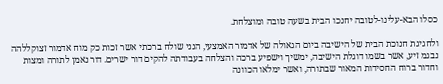כסלו הבא-עלינו-לטובה יחנכו הבית בשעה טובה ומוצלחת.

ולחגיגת חנוכת הבית של הישיבה ביום הגאולה של אדמור האמצעי, הנני שולח ברכתי אשר זכות כק מוח אדמור זצוקללהה נבגמ זיע, אשר בשמו דוגלת הישיבה, ימשיך וישפיע ברכה והצלחה בעבודתה להקים דור ישרים. דור נאמן לתורה ומצות וחדור ברוח החסידות המאור שבתורה, ואשר ימלאו הכוונה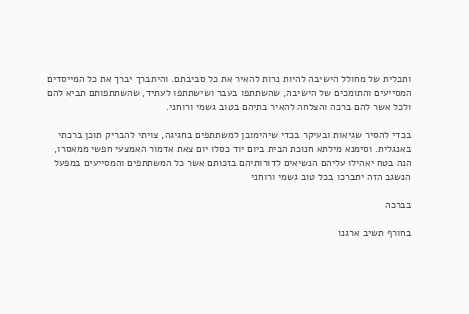ותכלית של מחולל הישיבה להיות נרות להאיר את כל סביבתם. והיתברך יברך את כל המייסדים המסייעים והתומכים של הישיבה, שהשתתפו בעבר ושישתתפו לעתיד, שהשתתפותם תביא להם ולכל אשר להם ברכה והצלחה להאיר בתיהם בטוב גשמי ורוחני.

בכדי להסיר שגיאות ובעיקר בכדי שיהימובן למשתתפים בחגיגה, צויתי להבריק תוכן ברכתי באנגלית. וסימנא מילתא חנוכת הבית ביום יוד כסלו יום צאת אדמור האמצעי חפשי ממאסרו, הנה בטח יאהילו עליהם הנשיאים לדורותיהם בזכותם אשר כל המשתתפים והמסייעים במפעל הנשגב הזה יתברכו בכל טוב גשמי ורוחני

בברכה

בחורף תשיב ארגנו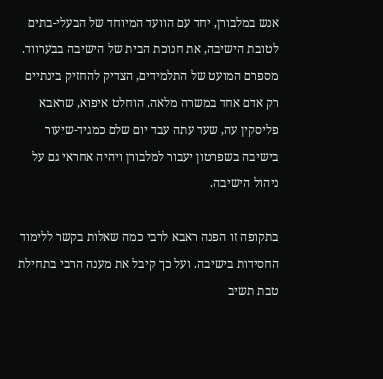אנש במלבורן, יחד עם הוועד המיוחד של הבעלי-בתים לטובת הישיבה, את חנוכת הבית של הישיבה בבערווד. מספרם המועט של התלמידים, הצדיק להחזיק בינתיים רק אדם אחד במשרה מלאה. הוחלט איפוא, שראבא פליסקין עה, שעד עתה עבד יום שלם כמגיד-שיעור בישיבה בשפרטון יעבור למלבורן ויהיה אחראי גם על ניהול הישיבה.

בתקופה זו הפנה ראבא לרבי כמה שאלות בקשר ללימוד החסידות בישיבה. ועל כך קיבל את מענה הרבי בתחילת טבת תשיב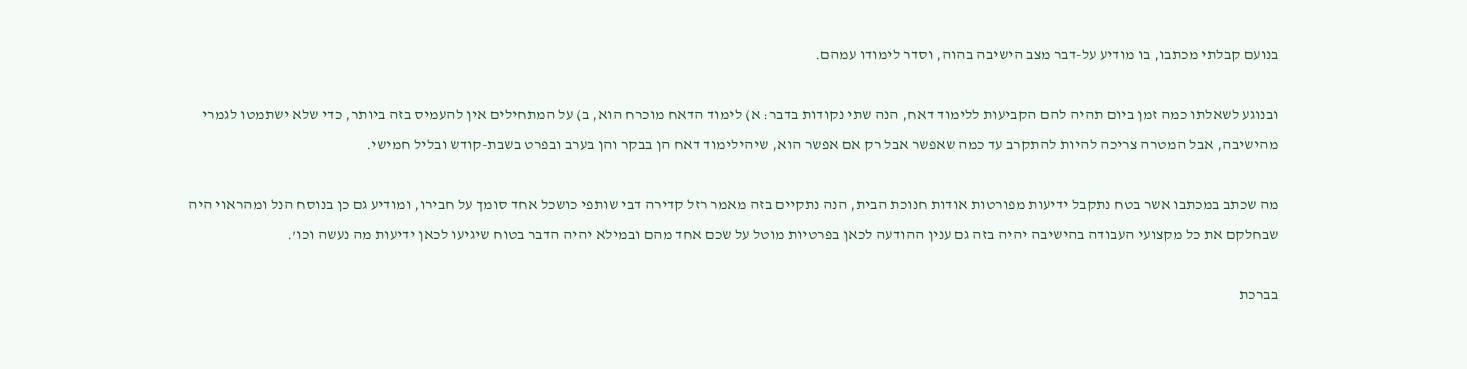בנועם קבלתי מכתבו, בו מודיע על-דבר מצב הישיבה בהוה, וסדר לימודו עמהם.

ובנוגע לשאלתו כמה זמן ביום תהיה להם הקביעות ללימוד דאח, הנה שתי נקודות בדבר: א) לימוד הדאח מוכרח הוא, ב) על המתחילים אין להעמיס בזה ביותר, כדי שלא ישתמטו לגמרי מהישיבה, אבל המטרה צריכה להיות להתקרב עד כמה שאפשר אבל רק אם אפשר הוא, שיהילימוד דאח הן בבקר והן בערב ובפרט בשבת-קודש ובליל חמישי.

מה שכתב במכתבו אשר בטח נתקבל ידיעות מפורטות אודות חנוכת הבית, הנה נתקיים בזה מאמר רזל קדירה דבי שותפי כושכל אחד סומך על חבירו, ומודיע גם כן בנוסח הנל ומהראוי היה שבחלקם את כל מקצועי העבודה בהישיבה יהיה בזה גם ענין ההודעה לכאן בפרטיות מוטל על שכם אחד מהם ובמילא יהיה הדבר בטוח שיגיעו לכאן ידיעות מה נעשה וכו’.

בברכת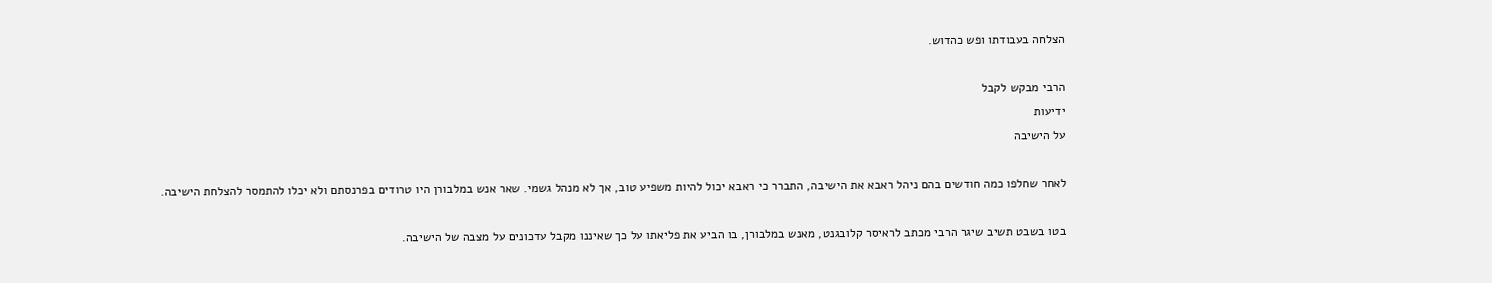הצלחה בעבודתו ופש כהדוש.

הרבי מבקש לקבל
ידיעות
על הישיבה

לאחר שחלפו כמה חודשים בהם ניהל ראבא את הישיבה, התברר כי ראבא יכול להיות משפיע טוב, אך לא מנהל גשמי. שאר אנש במלבורן היו טרודים בפרנסתם ולא יכלו להתמסר להצלחת הישיבה.

בטו בשבט תשיב שיגר הרבי מכתב לראיסר קלובגנט, מאנש במלבורן, בו הביע את פליאתו על כך שאיננו מקבל עדכונים על מצבה של הישיבה.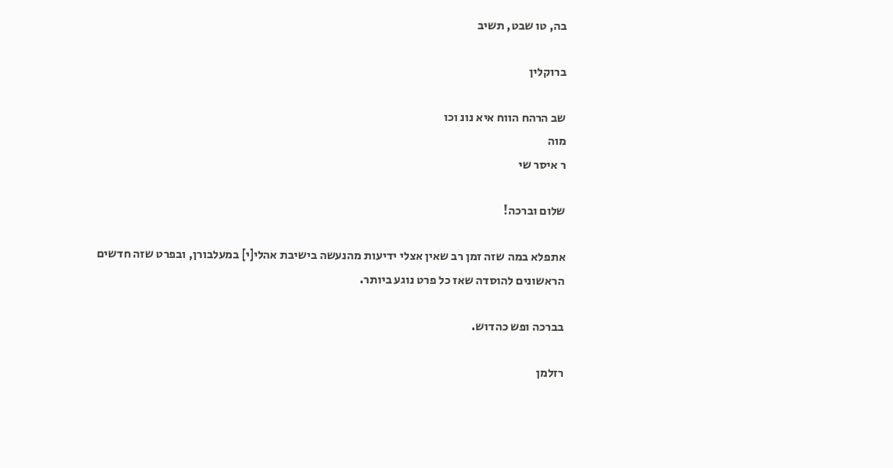בה, טו שבט, תשיב

ברוקלין

שב הרהח הווח איא נונ וכו
מוה
ר איסר שי

שלום וברכה!

אתפלא במה שזה זמן רב שאין אצלי ידיעות מהנעשה בישיבת אהלי[י] במעלבורן, ובפרט שזה חדשים הראשונים להוסדה שאז כל פרט נוגע ביותר.

בברכה ופש כהדוש.

רזלמן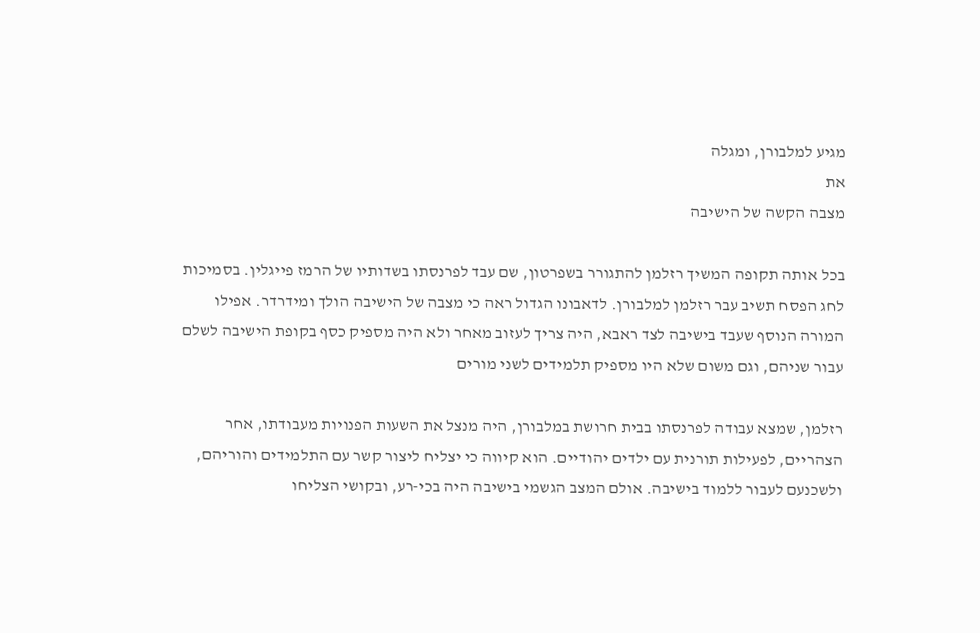מגיע למלבורן, ומגלה
את
מצבה הקשה של הישיבה

בכל אותה תקופה המשיך רזלמן להתגורר בשפרטון, שם עבד לפרנסתו בשדותיו של הרמז פייגלין. בסמיכות לחג הפסח תשיב עבר רזלמן למלבורן. לדאבונו הגדול ראה כי מצבה של הישיבה הולך ומידרדר. אפילו המורה הנוסף שעבד בישיבה לצד ראבא, היה צריך לעזוב מאחר ולא היה מספיק כסף בקופת הישיבה לשלם עבור שניהם, וגם משום שלא היו מספיק תלמידים לשני מורים

רזלמן, שמצא עבודה לפרנסתו בבית חרושת במלבורן, היה מנצל את השעות הפנויות מעבודתו, אחר הצהריים, לפעילות תורנית עם ילדים יהודיים. הוא קיווה כי יצליח ליצור קשר עם התלמידים והוריהם, ולשכנעם לעבור ללמוד בישיבה. אולם המצב הגשמי בישיבה היה בכי-רע, ובקושי הצליחו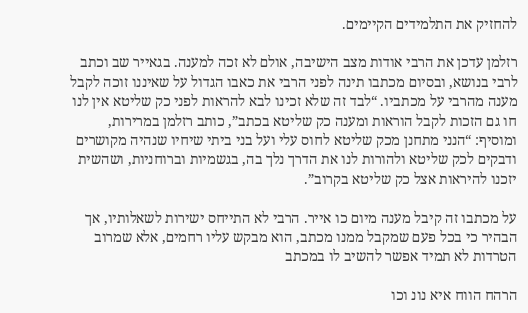להחזיק את התלמידים הקיימים.

רזלמן עדכן את הרבי אודות מצב הישיבה, אולם לא זכה למענה. בגאייר שב וכתב לרבי בנושא, ובסיום מכתבו תינה לפני הרבי את כאבו הגדול על שאיננו זוכה לקבל מענה מהרבי על מכתביו. “לבד זה שלא זכינו לבא להראות לפני כק שליטא אין לנו חו גם הזכות לקבל הוראות ומענה כק שליטא בכתב”, כותב רזלמן במרירות, ומוסיף: “הנני מתחנן מכק שליטא לחוס עלי ועל בני ביתי שיחיו שנהיה מקושרים ודבקים לכק שליטא ולהורות לנו את הדרך נלך בה, בגשמיות וברוחניות, ושהשית יזכנו להיראות אצל כק שליטא בקרוב”.

על מכתבו זה קיבל מענה מיום כו אייר. הרבי לא התייחס ישירות לשאלותיו, אך הבהיר כי בכל פעם שמקבל ממנו מכתב, הוא מבקש עליו רחמים, אלא שמרוב הטרדות לא תמיד אפשר להשיב לו במכתב

הרהח הווח איא נונ וכו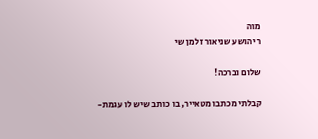מוה
ר יהושע שניאור זלמן שי

שלום וברכה!

קבלתי מכתבו מטאייר, בו כותב שיש לו עגמת-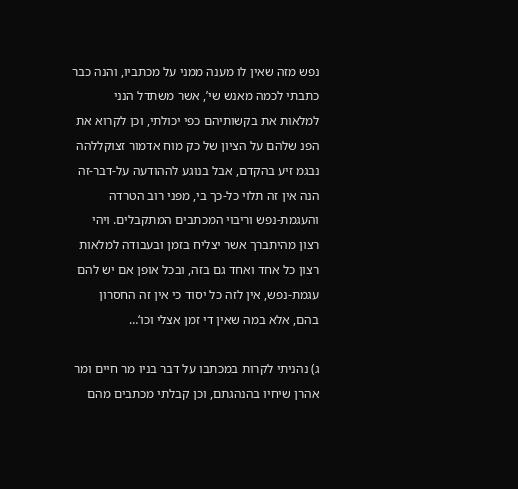נפש מזה שאין לו מענה ממני על מכתביו, והנה כבר כתבתי לכמה מאנש שי’, אשר משתדל הנני למלאות את בקשותיהם כפי יכולתי, וכן לקרוא את הפנ שלהם על הציון של כק מוח אדמור זצוקללהה נבגמ זיע בהקדם, אבל בנוגע לההודעה על-דבר-זה הנה אין זה תלוי כל-כך בי, מפני רוב הטרדה והעגמת-נפש וריבוי המכתבים המתקבלים. ויהי רצון מהיתברך אשר יצליח בזמן ובעבודה למלאות רצון כל אחד ואחד גם בזה, ובכל אופן אם יש להם עגמת-נפש, אין לזה כל יסוד כי אין זה החסרון בהם, אלא במה שאין די זמן אצלי וכו‘…

ג) נהניתי לקרות במכתבו על דבר בניו מר חיים ומר אהרן שיחיו בהנהגתם, וכן קבלתי מכתבים מהם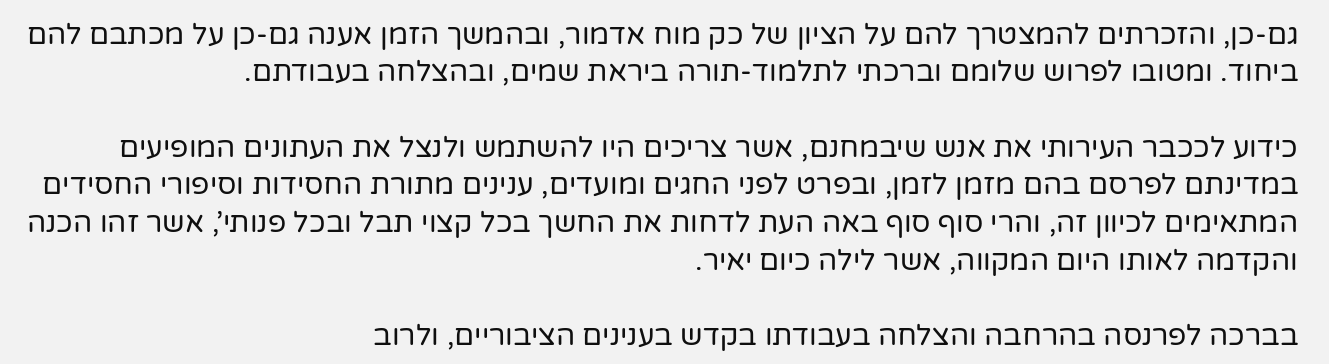גם-כן, והזכרתים להמצטרך להם על הציון של כק מוח אדמור, ובהמשך הזמן אענה גם-כן על מכתבם להם ביחוד. ומטובו לפרוש שלומם וברכתי לתלמוד-תורה ביראת שמים, ובהצלחה בעבודתם.

כידוע לככבר העירותי את אנש שיבמחנם, אשר צריכים היו להשתמש ולנצל את העתונים המופיעים במדינתם לפרסם בהם מזמן לזמן, ובפרט לפני החגים ומועדים, ענינים מתורת החסידות וסיפורי החסידים המתאימים לכיוון זה, והרי סוף סוף באה העת לדחות את החשך בכל קצוי תבל ובכל פנותי’, אשר זהו הכנה והקדמה לאותו היום המקווה, אשר לילה כיום יאיר.

בברכה לפרנסה בהרחבה והצלחה בעבודתו בקדש בענינים הציבוריים, ולרוב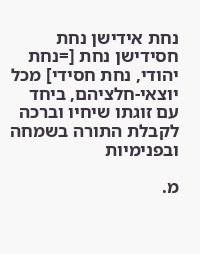נחת אידישן נחת חסידישן נחת [=נחת יהודי, נחת חסידי] מכל יוצאי-חלציהם, ביחד עם זוגתו שיחיו וברכה לקבלת התורה בשמחה ובפנימיות

מ.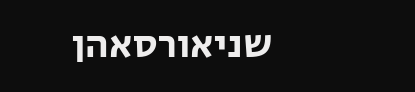שניאורסאהן